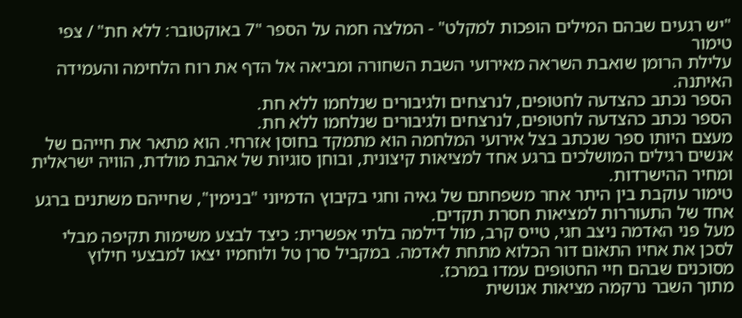"יש רגעים שבהם המילים הופכות למקלט" - המלצה חמה על הספר "7 באוקטובר: ללא חת" / צפי טימור
עלילת הרומן שואבת השראה מאירועי השבת השחורה ומביאה אל הדף את רוח הלחימה והעמידה האיתנה.
הספר נכתב כהצדעה לחטופים, לנרצחים ולגיבורים שנלחמו ללא חת.
הספר נכתב כהצדעה לחטופים, לנרצחים ולגיבורים שנלחמו ללא חת.
מעצם היותו ספר שנכתב בצל אירועי המלחמה הוא מתמקד בחוסן אזרחי. הוא מתאר את חייהם של אנשים רגילים המושלכים ברגע אחד למציאות קיצונית, ובוחן סוגיות של אהבת מולדת, הוויה ישראלית ומחיר ההישרדות.
טימור עוקבת בין היתר אחר משפחתם של גאיה וחגי בקיבוץ הדמיוני "בנימין", שחייהם משתנים ברגע אחד של התעוררות למציאות חסרת תקדים.
מעל פני האדמה ניצב חגי, טייס קרב, מול דילמה בלתי אפשרית: כיצד לבצע משימות תקיפה מבלי לסכן את אחיו התאום דור הכלוא מתחת לאדמה. במקביל סרן טל ולוחמיו יצאו למבצעי חילוץ מסוכנים שבהם חיי החטופים עמדו במרכז.
מתוך השבר נרקמה מציאות אנושית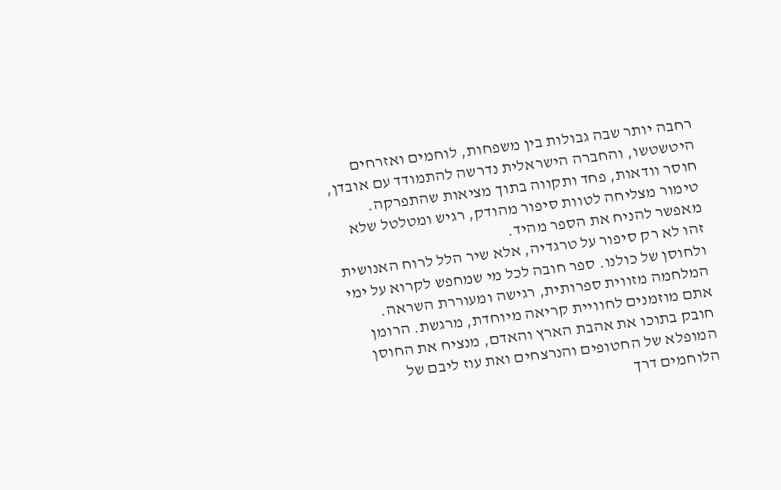רחבה יותר שבה גבולות בין משפחות, לוחמים ואזרחים היטשטשו, והחברה הישראלית נדרשה להתמודד עם אובדן, חוסר וודאות, פחד ותקווה בתוך מציאות שהתפרקה.
טימור מצליחה לטוות סיפור מהודק, רגיש ומטלטל שלא מאפשר להניח את הספר מהיד.
זהו לא רק סיפור על טרגדיה, אלא שיר הלל לרוח האנושית ולחוסן של כולנו. ספר חובה לכל מי שמחפש לקרוא על ימי המלחמה מזווית ספרותית, רגישה ומעוררת השראה.
אתם מוזמנים לחוויית קריאה מיוחדת, מרגשת. הרומן חובק בתוכו את אהבת הארץ והאדם, מנציח את החוסן המופלא של החטופים והנרצחים ואת עוז ליבם של הלוחמים דרך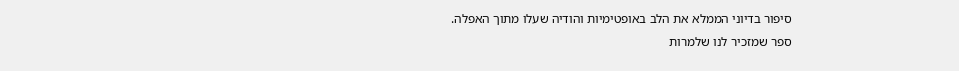סיפור בדיוני הממלא את הלב באופטימיות והודיה שעלו מתוך האפלה.
ספר שמזכיר לנו שלמרות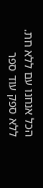הכל אנחנו עם ללא חת.
ללא ספק עוד ספר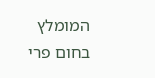המומלץ בחום פרי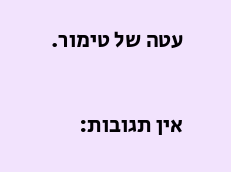עטה של טימור.


אין תגובות: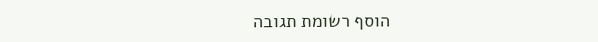הוסף רשומת תגובה